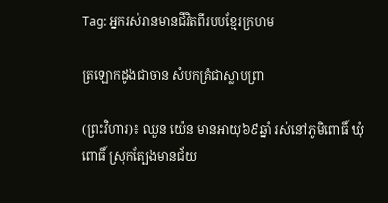Tag: អ្នករស់រានមានជីវិតពីរបបខ្មែរក្រហម

ត្រឡោកដូងជាចាន សំបកគ្រំជាស្លាបព្រា

(ព្រះវិហារ)៖ ឈួន យ៉េន មានអាយុ៦៩ឆ្នាំ រស់នៅភូមិពោធិ៍ ឃុំពោធិ៍ ស្រុកត្បែងមានជ័យ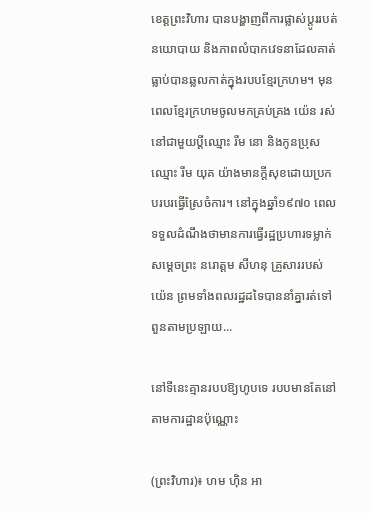ខេត្តព្រះវិហារ បានបង្ហាញពីការផ្លាស់ប្តូររបត់នយោបាយ និងភាពលំបាកវេទនាដែលគាត់ធ្លាប់បានឆ្លលកាត់ក្នុងរបបខ្មែរក្រហម។ មុនពេលខ្មែរក្រហមចូលមកគ្រប់គ្រង យ៉េន រស់នៅជាមួយប្ដីឈ្មោះ រីម នោ និងកូនប្រុសឈ្មោះ រីម យុគ យ៉ាងមានក្តីសុខដោយប្រកបរបរធ្វើស្រែចំការ។ នៅក្នុងឆ្នាំ១៩៧០ ពេលទទួលដំណឹងថាមានការធ្វើរដ្ឋប្រហារទម្លាក់សម្តេចព្រះ នរោត្ដម សីហនុ គ្រួសាររបស់យ៉េន ព្រមទាំងពលរដ្ឋដទៃបាននាំគ្នារត់ទៅពួនតាមប្រឡាយ...

នៅទីនេះគ្មានរបបឱ្យហូបទេ របបមានតែនៅតាមការដ្ឋានប៉ុណ្ណោះ

(ព្រះវិហារ)៖ ហម ហ៊ិន អា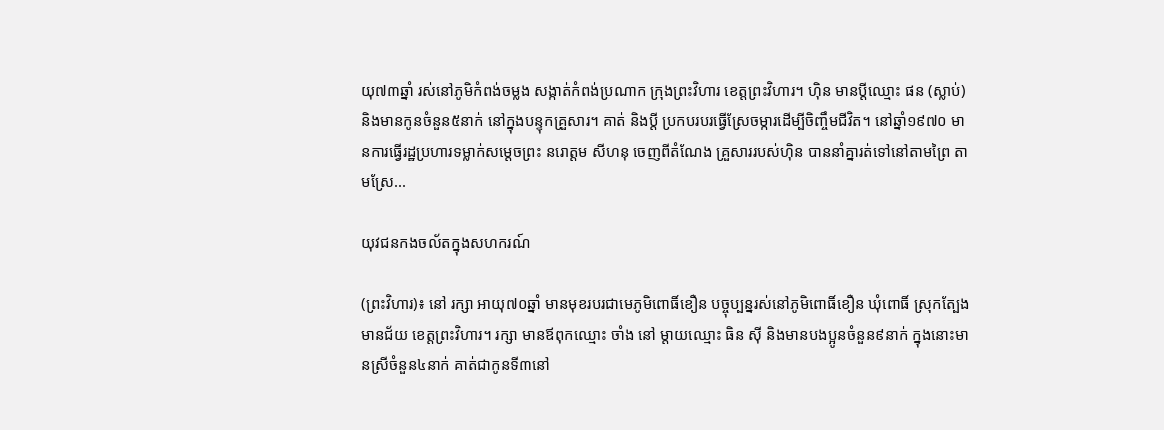យុ៧៣ឆ្នាំ រស់នៅភូមិកំពង់ចម្លង សង្កាត់កំពង់ប្រណាក ក្រុងព្រះវិហារ ខេត្តព្រះវិហារ។ ហ៊ិន មានប្ដីឈ្មោះ ផន (ស្លាប់) និងមានកូនចំនួន៥នាក់ នៅក្នុងបន្ទុកគ្រួសារ។ គាត់ និងប្ដី ប្រកបរបរធ្វើស្រែចម្ការដើម្បីចិញ្ចឹមជីវិត។ នៅឆ្នាំ១៩៧០ មានការធ្វើរដ្ឋប្រហារទម្លាក់សម្តេចព្រះ នរោត្ដម សីហនុ ចេញពីតំណែង គ្រួសាររបស់ហ៊ិន បាននាំគ្នារត់ទៅនៅតាមព្រៃ តាមស្រែ...

យុវជនកងចល័តក្នុងសហករណ៍

(ព្រះវិហារ)៖ នៅ រក្សា អាយុ៧០ឆ្នាំ មានមុខរបរជាមេភូមិពោធិ៍ខឿន បច្ចុប្បន្នរស់នៅភូមិពោធិ៍ខឿន ឃុំពោធិ៍ ស្រុកត្បែងមានជ័យ ខេត្តព្រះវិហារ។ រក្សា មានឪពុកឈ្មោះ ចាំង នៅ ម្តាយឈ្មោះ ធិន ស៊ី និងមានបងប្អូនចំនួន៩នាក់ ក្នុងនោះមានស្រីចំនួន៤នាក់ គាត់ជាកូនទី៣នៅ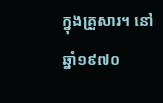ក្នុងគ្រួសារ។ នៅឆ្នាំ១៩៧០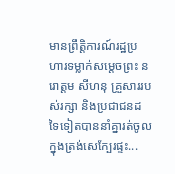មានព្រឹត្តិការណ៍រដ្ឋប្រហារទម្លាក់សម្តេចព្រះ នរោត្ដម សីហនុ គ្រួសាររបស់រក្សា និងប្រជាជនដទៃទៀតបាននាំគ្នារត់ចូលក្នុងត្រង់សេក្បែរផ្ទះ...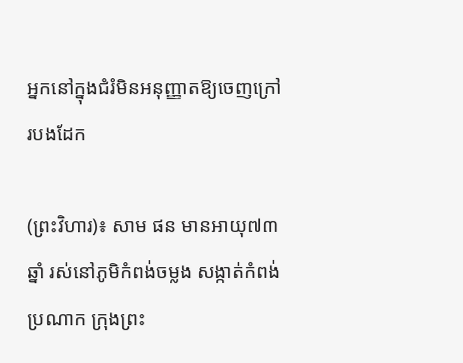អ្នកនៅក្នុងជំរំមិនអនុញ្ញាតឱ្យចេញក្រៅរបងដែក

(ព្រះវិហារ)៖ សាម ផន មានអាយុ៧៣ឆ្នាំ រស់នៅភូមិកំពង់ចម្លង សង្កាត់កំពង់ប្រណាក ក្រុងព្រះ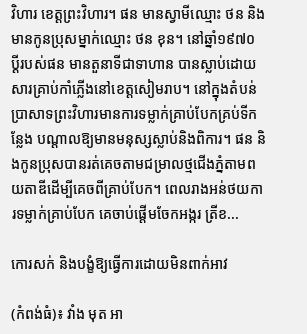វិហារ ខេត្តព្រះវិហារ។ ផន មានស្វាមីឈ្មោះ ថន និងមានកូនប្រុសម្នាក់ឈ្មោះ ថន ខុន។ នៅឆ្នាំ១៩៧០ ប្ដីរបស់ផន មានតួនាទីជាទាហាន បានស្លាប់ដោយសារគ្រាប់កាំភ្លើងនៅខេត្តសៀមរាប។ នៅក្នុងតំបន់ប្រាសាទព្រះវិហារមានការទម្លាក់គ្រាប់បែកគ្រប់ទីកន្លែង បណ្តាលឱ្យមានមនុស្សស្លាប់និងពិការ។ ផន និងកូនប្រុសបានរត់គេចតាមជម្រាលថ្មជើងភ្នំតាមពយតាឌីដើម្បីគេចពីគ្រាប់បែក។ ពេលរាងអន់ថយការទម្លាក់គ្រាប់បែក គេចាប់ផ្តើមចែកអង្ករ ត្រីខ...

កោរសក់ និងបង្ខំឱ្យធ្វើការដោយមិនពាក់អាវ

(កំពង់ធំ)៖ វាំង មុត អា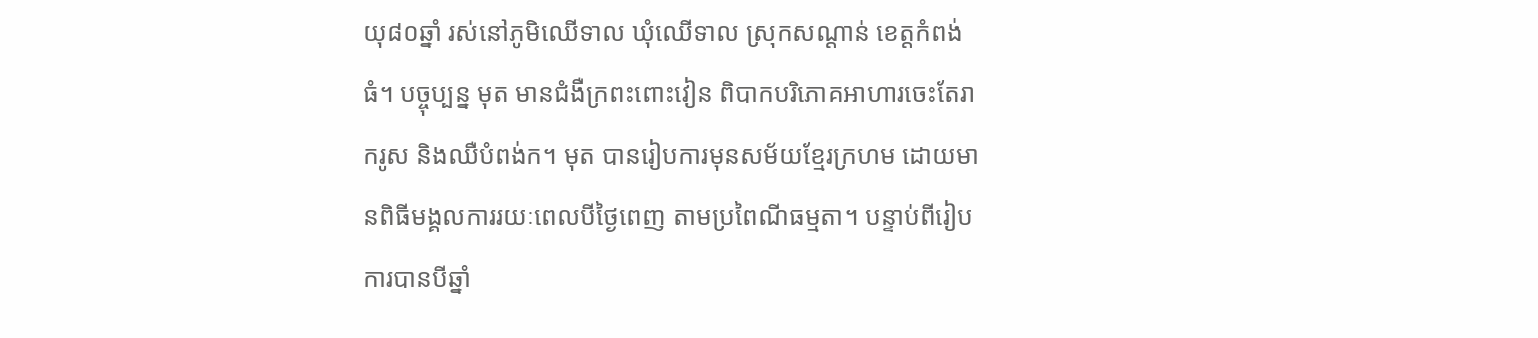យុ៨០ឆ្នាំ រស់នៅភូមិឈើទាល ឃុំឈើទាល ស្រុកសណ្ដាន់ ខេត្តកំពង់ធំ។ បច្ចុប្បន្ន មុត មានជំងឺក្រពះពោះវៀន ពិបាកបរិភោគអាហារចេះតែរាករូស និងឈឺបំពង់ក។ មុត បានរៀបការមុនសម័យខ្មែរក្រហម ដោយមានពិធីមង្គលការរយៈពេលបីថ្ងៃពេញ តាមប្រពៃណីធម្មតា។ បន្ទាប់ពីរៀបការបានបីឆ្នាំ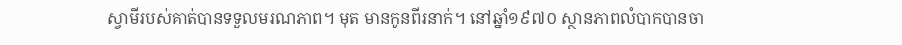ស្វាមីរបស់គាត់បានទទួលមរណភាព។ មុត មានកូនពីរនាក់។ នៅឆ្នាំ១៩៧០ ស្ថានភាពលំបាកបានចា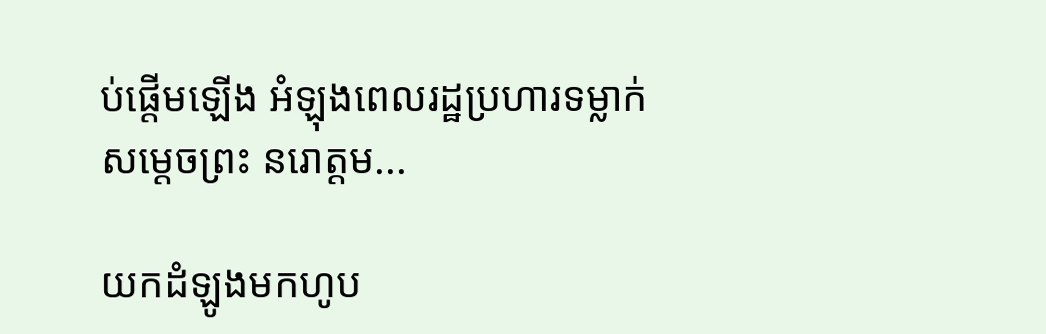ប់ផ្តើមឡើង អំឡុងពេលរដ្ឋប្រហារទម្លាក់សម្ដេចព្រះ នរោត្ដម...

យកដំឡូងមកហូប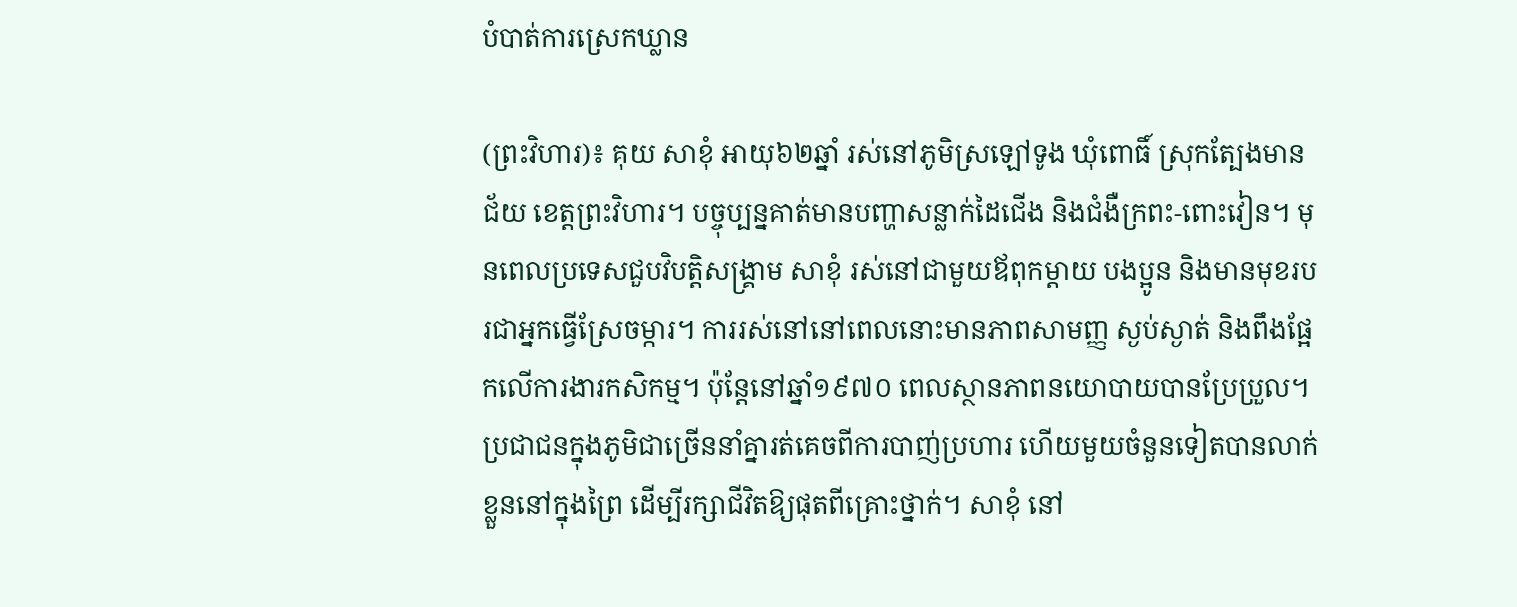បំបាត់ការស្រេកឃ្លាន

(ព្រះវិហារ)៖ គុយ សាខុំ អាយុ៦២ឆ្នាំ រស់នៅភូមិស្រឡៅទូង ឃុំពោធិ៍ ស្រុកត្បែងមានជ័យ ខេត្តព្រះវិហារ។ បច្ចុប្បន្នគាត់មានបញ្ហាសន្លាក់ដៃជើង និងជំងឺក្រពះ-ពោះវៀន។ មុនពេលប្រទេសជួបវិបត្តិសង្គ្រាម សាខុំ រស់នៅជាមួយឪពុកម្តាយ បងប្អូន និងមានមុខរបរជាអ្នកធ្វើស្រែចម្ការ។ ការរស់នៅនៅពេលនោះមានភាពសាមញ្ញ ស្ងប់ស្ងាត់ និងពឹងផ្អែកលើការងារកសិកម្ម។ ប៉ុន្តែនៅឆ្នាំ១៩៧០ ពេលស្ថានភាពនយោបាយបានប្រែប្រួល។ ប្រជាជនក្នុងភូមិជាច្រើននាំគ្នារត់គេចពីការបាញ់ប្រហារ ហើយមួយចំនួនទៀតបានលាក់ខ្លួននៅក្នុងព្រៃ ដើម្បីរក្សាជីវិតឱ្យផុតពីគ្រោះថ្នាក់។ សាខុំ នៅ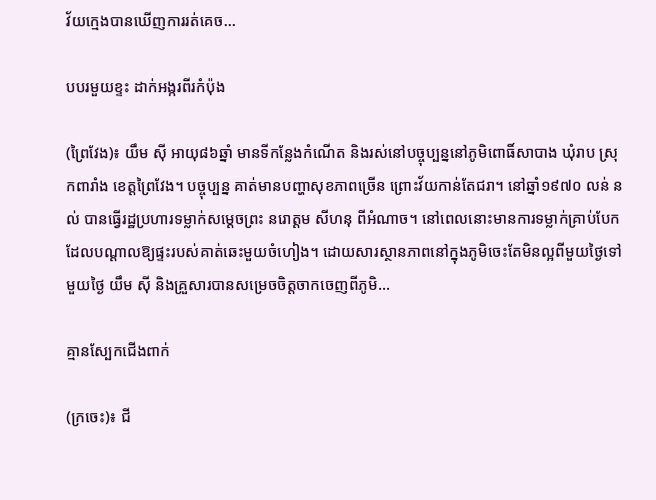វ័យក្មេងបានឃើញការរត់គេច...

បបរមួយខ្ទះ ដាក់អង្ករពីរកំប៉ុង

(ព្រៃវែង)៖ យឹម ស៊ី អាយុ៨៦ឆ្នាំ មានទីកន្លែងកំណើត និងរស់នៅបច្ចុប្បន្ននៅភូមិពោធិ៍សាបាង ឃុំរាប ស្រុកពារាំង ខេត្តព្រៃវែង។ បច្ចុប្បន្ន គាត់មានបញ្ហាសុខភាពច្រើន ព្រោះវ័យកាន់តែជរា។ នៅឆ្នាំ១៩៧០ លន់ នល់ បានធ្វើរដ្ឋប្រហារទម្លាក់សម្ដេចព្រះ នរោត្ដម សីហនុ ពីអំណាច។ នៅពេលនោះមានការទម្លាក់គ្រាប់បែក ដែលបណ្ដាលឱ្យផ្ទះរបស់គាត់ឆេះមួយចំហៀង។ ដោយសារស្ថានភាពនៅក្នុងភូមិចេះតែមិនល្អពីមួយថ្ងៃទៅមួយថ្ងៃ យឹម ស៊ី និងគ្រួសារបានសម្រេចចិត្តចាកចេញពីភូមិ...

គ្មានស្បែកជើងពាក់

(ក្រចេះ)៖ ជី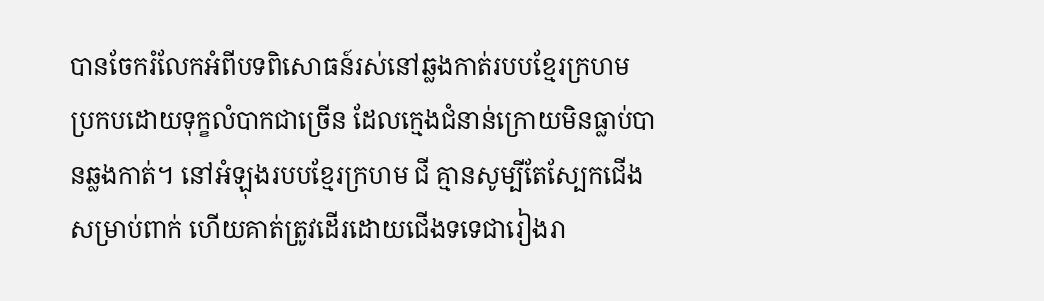បានចែករំលែកអំពីបទពិសោធន៍រស់នៅឆ្លងកាត់របបខ្មែរក្រហម ប្រកបដោយទុក្ខលំបាកជាច្រើន ដែលក្មេងជំនាន់ក្រោយមិនធ្លាប់បានឆ្លងកាត់។ នៅអំឡុងរបបខ្មែរក្រហម ជី គ្មានសូម្បីតែស្បែកជើងសម្រាប់ពាក់ ហើយគាត់ត្រូវដើរដោយជើងទទេជារៀងរា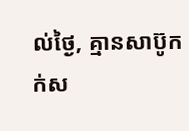ល់ថ្ងៃ, គ្មានសាប៊ូកក់ស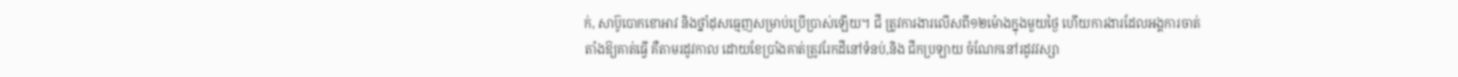ក់, សាប៊ូបោកខោអាវ និងថ្នាំដុសធ្មេញសម្រាប់ប្រើប្រាស់ឡើយ។ ជី ត្រូវការងារលើសពី១២ម៉ោងក្នុងមួយថ្ងៃ ហើយការងារដែលអង្គការចាត់តាំងឱ្យគាត់ធ្វើ គឺតាមរដូវកាល ដោយខែប្រាំងគាត់ត្រូវរែកដីនៅទំនប់,និង ជីកប្រឡាយ ចំណែកនៅរដូវវស្សា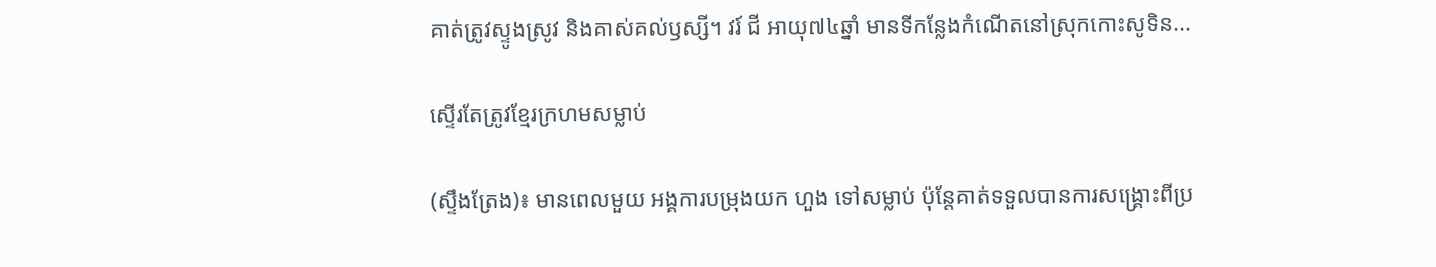គាត់ត្រូវស្ទូងស្រូវ និងគាស់គល់ឫស្សី។ វរ៍ ជី អាយុ៧៤ឆ្នាំ មានទីកន្លែងកំណើតនៅស្រុកកោះសូទិន...

ស្ទើរតែត្រូវខ្មែរក្រហមសម្លាប់

(ស្ទឹងត្រែង)៖ មានពេលមួយ អង្គការបម្រុងយក ហួង ទៅសម្លាប់ ប៉ុន្តែគាត់ទទួលបានការសង្រ្គោះពីប្រ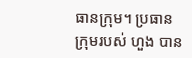ធានក្រុម។ ប្រធានក្រុមរបស់ ហួង បាន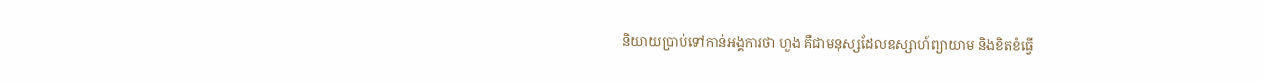និយាយប្រាប់ទៅកាន់អង្គការថា ហួង គឺជាមនុស្សដែលឧស្សាហ៍ព្យាយាម និងខិតខំធ្វើ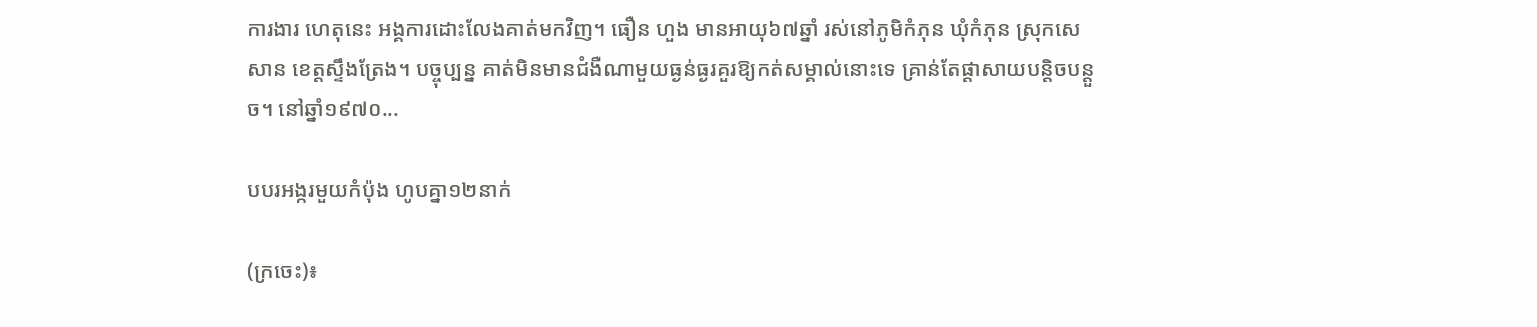ការងារ ហេតុនេះ អង្គការដោះលែងគាត់មកវិញ។ ធឿន ហួង មានអាយុ៦៧ឆ្នាំ រស់នៅភូមិកំភុន ឃុំកំភុន ស្រុកសេសាន ខេត្តស្ទឹងត្រែង។ បច្ចុប្បន្ន គាត់មិនមានជំងឺណាមួយធ្ងន់ធ្ងរគួរឱ្យកត់សម្គាល់នោះទេ គ្រាន់តែផ្ដាសាយបន្តិចបន្តួច។ នៅឆ្នាំ១៩៧០...

បបរអង្ករមួយកំប៉ុង ហូបគ្នា១២នាក់

(ក្រចេះ)៖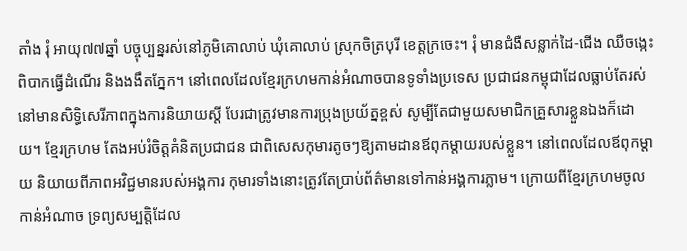តាំង រុំ អាយុ៧៧ឆ្នាំ បច្ចុប្បន្នរស់នៅភូមិគោលាប់ ឃុំគោលាប់ ស្រុកចិត្របុរី ខេត្តក្រចេះ។ រុំ មានជំងឺសន្លាក់ដៃ-ជើង ឈឺចង្កេះពិបាកធ្វើដំណើរ និងងងឹតភ្នែក។ នៅពេលដែលខ្មែរក្រហមកាន់អំណាចបានទូទាំងប្រទេស ប្រជាជនកម្ពុជាដែលធ្លាប់តែរស់នៅមានសិទ្ធិសេរីភាពក្នុងការនិយាយស្ដី បែរជាត្រូវមានការប្រុងប្រយ័ត្នខ្ពស់ សូម្បីតែជាមួយសមាជិកគ្រួសារខ្លួនឯងក៏ដោយ។ ខ្មែរក្រហម តែងអប់រំចិត្តគំនិតប្រជាជន ជាពិសេសកុមារតូចៗឱ្យតាមដានឪពុកម្ដាយរបស់ខ្លួន។ នៅពេលដែលឪពុកម្ដាយ និយាយពីភាពអវិជ្ជមានរបស់អង្គការ កុមារទាំងនោះត្រូវតែប្រាប់ព័ត៌មានទៅកាន់អង្គការភ្លាម។ ក្រោយពីខ្មែរក្រហមចូលកាន់អំណាច ទ្រព្យសម្បត្តិដែល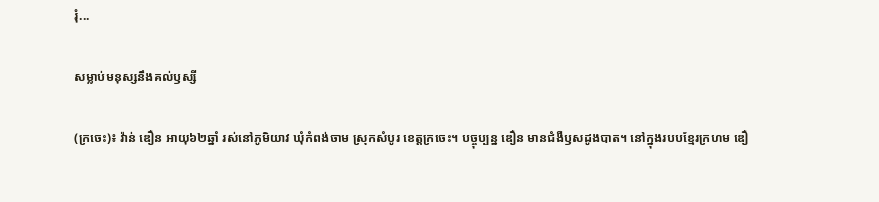រុំ...

សម្លាប់មនុស្សនឹងគល់ឫស្សី

(ក្រចេះ)៖ វ៉ាន់ ឌឿន អាយុ៦២ឆ្នាំ រស់នៅភូមិយាវ ឃុំកំពង់ចាម ស្រុកសំបូរ ខេត្តក្រចេះ។ បច្ចុប្បន្ន ឌឿន មានជំងឺឫសដូងបាត។ នៅក្នុងរបបខ្មែរក្រហម ឌឿ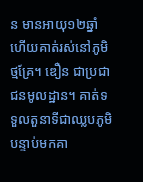ន មានអាយុ១២ឆ្នាំ ហើយគាត់រស់នៅភូមិថ្មគ្រែ។ ឌឿន ជាប្រជាជនមូលដ្ឋាន។ គាត់ទទួលតួនាទីជាឈ្លបភូមិ បន្ទាប់មកគា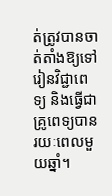ត់ត្រូវបានចាត់តាំងឱ្យទៅរៀនវិជ្ជាពេទ្យ និងធ្វើជាគ្រូពេទ្យបានរយៈពេលមួយឆ្នាំ។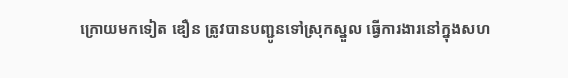ក្រោយមកទៀត ឌឿន ត្រូវបានបញ្ជូនទៅស្រុកស្នួល ធ្វើការងារនៅក្នុងសហ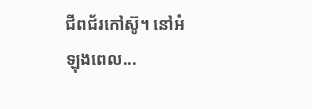ជីពជ័រកៅស៊ូ។ នៅអំឡុងពេល...